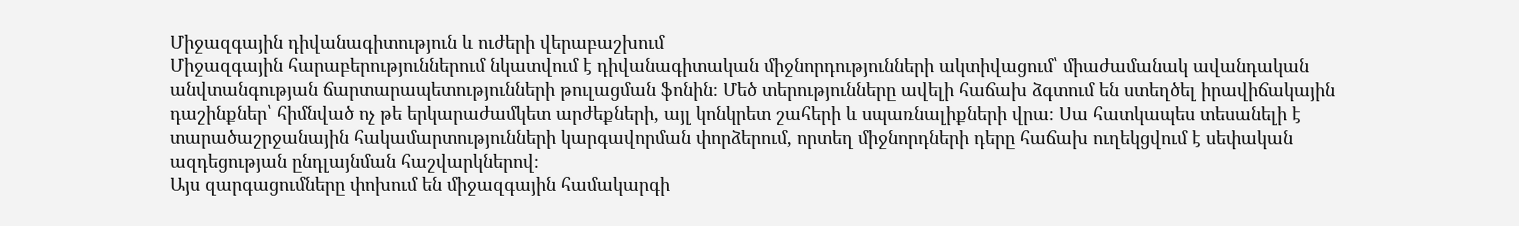Միջազգային դիվանագիտություն և ուժերի վերաբաշխում
Միջազգային հարաբերություններում նկատվում է դիվանագիտական միջնորդությունների ակտիվացում՝ միաժամանակ ավանդական անվտանգության ճարտարապետությունների թուլացման ֆոնին։ Մեծ տերությունները ավելի հաճախ ձգտում են ստեղծել իրավիճակային դաշինքներ՝ հիմնված ոչ թե երկարաժամկետ արժեքների, այլ կոնկրետ շահերի և սպառնալիքների վրա։ Սա հատկապես տեսանելի է տարածաշրջանային հակամարտությունների կարգավորման փորձերում, որտեղ միջնորդների դերը հաճախ ուղեկցվում է սեփական ազդեցության ընդլայնման հաշվարկներով։
Այս զարգացումները փոխում են միջազգային համակարգի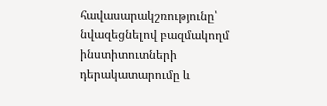հավասարակշռությունը՝ նվազեցնելով բազմակողմ ինստիտուտների դերակատարումը և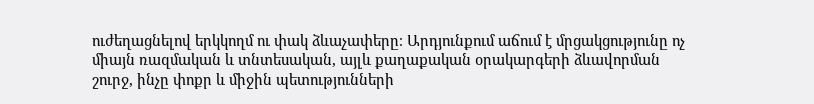ուժեղացնելով երկկողմ ու փակ ձևաչափերը։ Արդյունքում աճում է մրցակցությունը ոչ միայն ռազմական և տնտեսական, այլև քաղաքական օրակարգերի ձևավորման շուրջ, ինչը փոքր և միջին պետությունների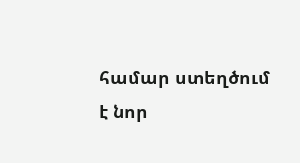համար ստեղծում է նոր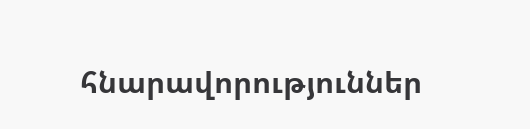հնարավորություններ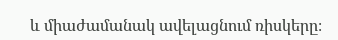և միաժամանակ ավելացնում ռիսկերը։